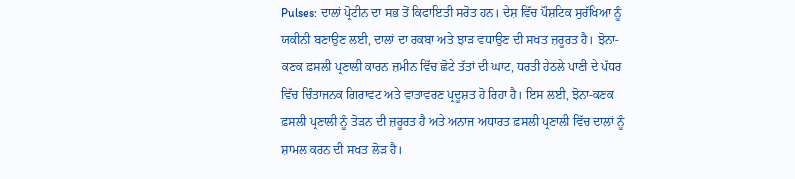Pulses: ਦਾਲਾਂ ਪ੍ਰੋਟੀਨ ਦਾ ਸਭ ਤੋਂ ਕਿਫਾਇਤੀ ਸਰੋਤ ਹਨ। ਦੇਸ਼ ਵਿੱਚ ਪੌਸ਼ਟਿਕ ਸੁਰੱਖਿਆ ਨੂੰ ਯਕੀਨੀ ਬਣਾਉਣ ਲਈ, ਦਾਲਾਂ ਦਾ ਰਕਬਾ ਅਤੇ ਝਾੜ ਵਧਾਉਣ ਦੀ ਸਖਤ ਜ਼ਰੂਰਤ ਹੈ। ਝੋਨਾ-ਕਣਕ ਫ਼ਸਲੀ ਪ੍ਰਣਾਲੀ ਕਾਰਨ ਜ਼ਮੀਨ ਵਿੱਚ ਛੋਟੇ ਤੱਤਾਂ ਦੀ ਘਾਟ, ਧਰਤੀ ਹੇਠਲੇ ਪਾਣੀ ਦੇ ਪੱਧਰ ਵਿੱਚ ਚਿੰਤਾਜਨਕ ਗਿਰਾਵਟ ਅਤੇ ਵਾਤਾਵਰਣ ਪ੍ਰਦੂਸ਼ਤ ਹੋ ਰਿਹਾ ਹੈ। ਇਸ ਲਈ, ਝੋਨਾ-ਕਣਕ ਫ਼ਸਲੀ ਪ੍ਰਣਾਲੀ ਨੂੰ ਤੋੜਨ ਦੀ ਜ਼ਰੂਰਤ ਹੈ ਅਤੇ ਅਨਾਜ ਅਧਾਰਤ ਫ਼ਸਲੀ ਪ੍ਰਣਾਲੀ ਵਿੱਚ ਦਾਲਾਂ ਨੂੰ ਸ਼ਾਮਲ ਕਰਨ ਦੀ ਸਖਤ ਲੋੜ ਹੈ।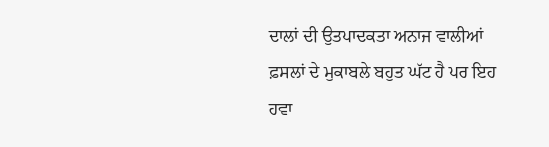ਦਾਲਾਂ ਦੀ ਉਤਪਾਦਕਤਾ ਅਨਾਜ ਵਾਲੀਆਂ ਫ਼ਸਲਾਂ ਦੇ ਮੁਕਾਬਲੇ ਬਹੁਤ ਘੱਟ ਹੈ ਪਰ ਇਹ ਹਵਾ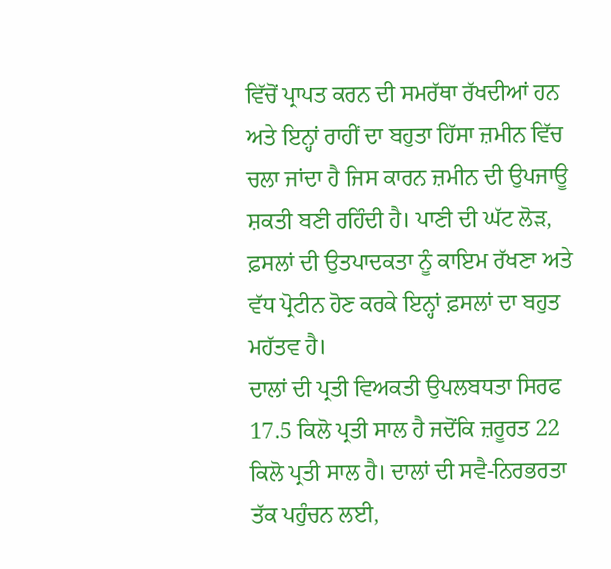ਵਿੱਚੋਂ ਪ੍ਰਾਪਤ ਕਰਨ ਦੀ ਸਮਰੱਥਾ ਰੱਖਦੀਆਂ ਹਨ ਅਤੇ ਇਨ੍ਹਾਂ ਰਾਹੀਂ ਦਾ ਬਹੁਤਾ ਹਿੱਸਾ ਜ਼ਮੀਨ ਵਿੱਚ ਚਲਾ ਜਾਂਦਾ ਹੈ ਜਿਸ ਕਾਰਨ ਜ਼ਮੀਨ ਦੀ ਉਪਜਾਊ ਸ਼ਕਤੀ ਬਣੀ ਰਹਿੰਦੀ ਹੈ। ਪਾਣੀ ਦੀ ਘੱਟ ਲੋੜ, ਫ਼ਸਲਾਂ ਦੀ ਉਤਪਾਦਕਤਾ ਨੂੰ ਕਾਇਮ ਰੱਖਣਾ ਅਤੇ ਵੱਧ ਪ੍ਰੋਟੀਨ ਹੋਣ ਕਰਕੇ ਇਨ੍ਹਾਂ ਫ਼ਸਲਾਂ ਦਾ ਬਹੁਤ ਮਹੱਤਵ ਹੈ।
ਦਾਲਾਂ ਦੀ ਪ੍ਰਤੀ ਵਿਅਕਤੀ ਉਪਲਬਧਤਾ ਸਿਰਫ 17.5 ਕਿਲੋ ਪ੍ਰਤੀ ਸਾਲ ਹੈ ਜਦੋਂਕਿ ਜ਼ਰੂਰਤ 22 ਕਿਲੋ ਪ੍ਰਤੀ ਸਾਲ ਹੈ। ਦਾਲਾਂ ਦੀ ਸਵੈ-ਨਿਰਭਰਤਾ ਤੱਕ ਪਹੁੰਚਨ ਲਈ,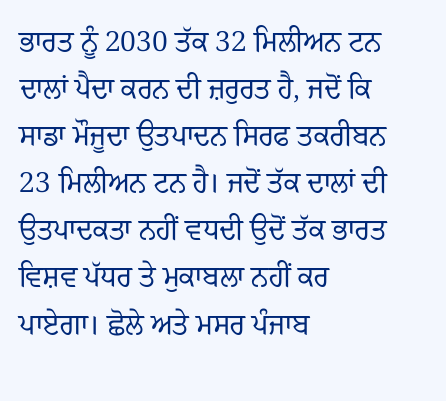ਭਾਰਤ ਨੂੰ 2030 ਤੱਕ 32 ਮਿਲੀਅਨ ਟਨ ਦਾਲਾਂ ਪੈਦਾ ਕਰਨ ਦੀ ਜ਼ਰੁਰਤ ਹੈ, ਜਦੋਂ ਕਿ ਸਾਡਾ ਮੌਜੂਦਾ ਉਤਪਾਦਨ ਸਿਰਫ ਤਕਰੀਬਨ 23 ਮਿਲੀਅਨ ਟਨ ਹੈ। ਜਦੋਂ ਤੱਕ ਦਾਲਾਂ ਦੀ ਉਤਪਾਦਕਤਾ ਨਹੀਂ ਵਧਦੀ ਉਦੋਂ ਤੱਕ ਭਾਰਤ ਵਿਸ਼ਵ ਪੱਧਰ ਤੇ ਮੁਕਾਬਲਾ ਨਹੀਂ ਕਰ ਪਾਏਗਾ। ਛੋਲੇ ਅਤੇ ਮਸਰ ਪੰਜਾਬ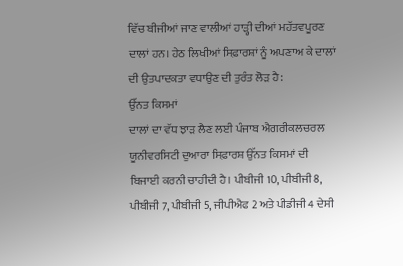ਵਿੱਚ ਬੀਜੀਆਂ ਜਾਣ ਵਾਲੀਆਂ ਹਾੜ੍ਹੀ ਦੀਆਂ ਮਹੱਤਵਪੂਰਣ ਦਾਲਾਂ ਹਨ। ਹੇਠ ਲਿਖੀਆਂ ਸਿਫ਼ਾਰਸ਼ਾਂ ਨੂੰ ਅਪਣਾਅ ਕੇ ਦਾਲਾਂ ਦੀ ਉਤਪਾਦਕਤਾ ਵਧਾਉਣ ਦੀ ਤੁਰੰਤ ਲੋੜ ਹੈ:
ਉੱਨਤ ਕਿਸਮਾਂ
ਦਾਲਾਂ ਦਾ ਵੱਧ ਝਾੜ ਲੈਣ ਲਈ ਪੰਜਾਬ ਐਗਰੀਕਲਚਰਲ ਯੂਨੀਵਰਸਿਟੀ ਦੁਆਰਾ ਸਿਫ਼ਾਰਸ਼ ਉੱਨਤ ਕਿਸਮਾਂ ਦੀ ਬਿਜਾਈ ਕਰਨੀ ਚਾਹੀਦੀ ਹੈ। ਪੀਬੀਜੀ 10, ਪੀਬੀਜੀ 8, ਪੀਬੀਜੀ 7, ਪੀਬੀਜੀ 5, ਜੀਪੀਐਫ 2 ਅਤੇ ਪੀਡੀਜੀ 4 ਦੇਸੀ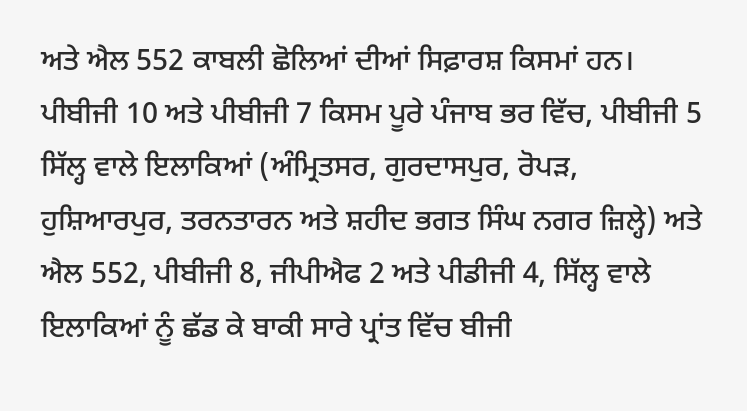ਅਤੇ ਐਲ 552 ਕਾਬਲੀ ਛੋਲਿਆਂ ਦੀਆਂ ਸਿਫ਼ਾਰਸ਼ ਕਿਸਮਾਂ ਹਨ। ਪੀਬੀਜੀ 10 ਅਤੇ ਪੀਬੀਜੀ 7 ਕਿਸਮ ਪੂਰੇ ਪੰਜਾਬ ਭਰ ਵਿੱਚ, ਪੀਬੀਜੀ 5 ਸਿੱਲ੍ਹ ਵਾਲੇ ਇਲਾਕਿਆਂ (ਅੰਮ੍ਰਿਤਸਰ, ਗੁਰਦਾਸਪੁਰ, ਰੋਪੜ, ਹੁਸ਼ਿਆਰਪੁਰ, ਤਰਨਤਾਰਨ ਅਤੇ ਸ਼ਹੀਦ ਭਗਤ ਸਿੰਘ ਨਗਰ ਜ਼ਿਲ੍ਹੇ) ਅਤੇ ਐਲ 552, ਪੀਬੀਜੀ 8, ਜੀਪੀਐਫ 2 ਅਤੇ ਪੀਡੀਜੀ 4, ਸਿੱਲ੍ਹ ਵਾਲੇ ਇਲਾਕਿਆਂ ਨੂੰ ਛੱਡ ਕੇ ਬਾਕੀ ਸਾਰੇ ਪ੍ਰਾਂਤ ਵਿੱਚ ਬੀਜੀ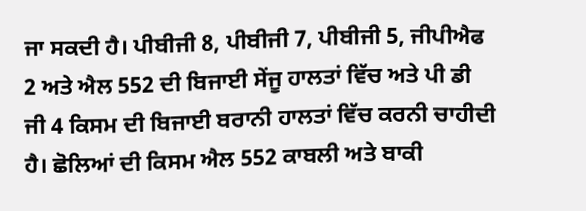ਜਾ ਸਕਦੀ ਹੈ। ਪੀਬੀਜੀ 8, ਪੀਬੀਜੀ 7, ਪੀਬੀਜੀ 5, ਜੀਪੀਐਫ 2 ਅਤੇ ਐਲ 552 ਦੀ ਬਿਜਾਈ ਸੇਂਜੂ ਹਾਲਤਾਂ ਵਿੱਚ ਅਤੇ ਪੀ ਡੀ ਜੀ 4 ਕਿਸਮ ਦੀ ਬਿਜਾਈ ਬਰਾਨੀ ਹਾਲਤਾਂ ਵਿੱਚ ਕਰਨੀ ਚਾਹੀਦੀ ਹੈ। ਛੋਲਿਆਂ ਦੀ ਕਿਸਮ ਐਲ 552 ਕਾਬਲੀ ਅਤੇ ਬਾਕੀ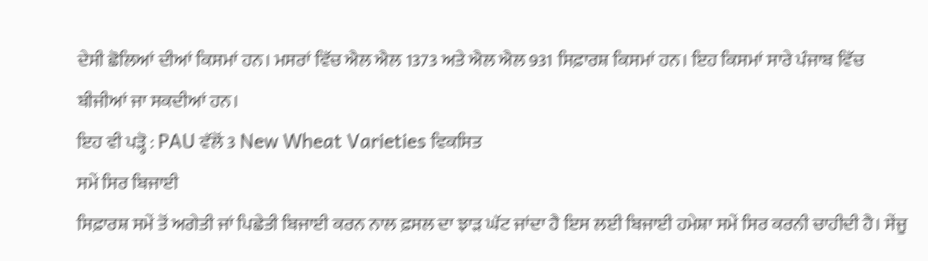ਦੇਸੀ ਛੋਲਿਆਂ ਦੀਆਂ ਕਿਸਮਾਂ ਹਨ। ਮਸਰਾਂ ਵਿੱਚ ਐਲ ਐਲ 1373 ਅਤੇ ਐਲ ਐਲ 931 ਸਿਫ਼ਾਰਸ਼ ਕਿਸਮਾਂ ਹਨ। ਇਹ ਕਿਸਮਾਂ ਸਾਰੇ ਪੰਜਾਬ ਵਿੱਚ ਬੀਜੀਆਂ ਜਾ ਸਕਦੀਆਂ ਹਨ।
ਇਹ ਵੀ ਪੜ੍ਹੋ : PAU ਵੱਲੋਂ 3 New Wheat Varieties ਵਿਕਸਿਤ
ਸਮੇਂ ਸਿਰ ਬਿਜਾਈ
ਸਿਫ਼ਾਰਸ਼ ਸਮੇਂ ਤੋਂ ਅਗੇਤੀ ਜਾਂ ਪਿਛੇਤੀ ਬਿਜਾਈ ਕਰਨ ਨਾਲ ਫ਼ਸਲ ਦਾ ਝਾੜ ਘੱਟ ਜਾਂਦਾ ਹੈ ਇਸ ਲਈ ਬਿਜਾਈ ਹਮੇਸ਼ਾ ਸਮੇਂ ਸਿਰ ਕਰਨੀ ਚਾਹੀਦੀ ਹੈ। ਸੇਂਜੂ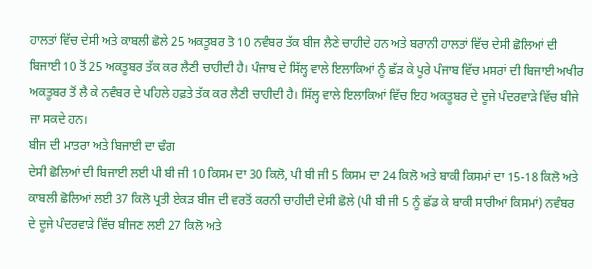ਹਾਲਤਾਂ ਵਿੱਚ ਦੇਸੀ ਅਤੇ ਕਾਬਲੀ ਛੋਲੇ 25 ਅਕਤੂਬਰ ਤੋ 10 ਨਵੰਬਰ ਤੱਕ ਬੀਜ ਲੈਣੇ ਚਾਹੀਦੇ ਹਨ ਅਤੇ ਬਰਾਨੀ ਹਾਲਤਾਂ ਵਿੱਚ ਦੇਸੀ ਛੋਲਿਆਂ ਦੀ ਬਿਜਾਈ 10 ਤੋਂ 25 ਅਕਤੂਬਰ ਤੱਕ ਕਰ ਲੈਣੀ ਚਾਹੀਦੀ ਹੈ। ਪੰਜਾਬ ਦੇ ਸਿੱਲ੍ਹ ਵਾਲੇ ਇਲਾਕਿਆਂ ਨੂੰ ਛੱੜ ਕੇ ਪੂਰੇ ਪੰਜਾਬ ਵਿੱਚ ਮਸਰਾਂ ਦੀ ਬਿਜਾਈ ਅਖੀਰ ਅਕਤੂਬਰ ਤੋਂ ਲੈ ਕੇ ਨਵੰਬਰ ਦੇ ਪਹਿਲੇ ਹਫ਼ਤੇ ਤੱਕ ਕਰ ਲੈਣੀ ਚਾਹੀਦੀ ਹੈ। ਸਿੱਲ੍ਹ ਵਾਲੇ ਇਲਾਕਿਆਂ ਵਿੱਚ ਇਹ ਅਕਤੂਬਰ ਦੇ ਦੂਜੇ ਪੰਦਰਵਾੜੇ ਵਿੱਚ ਬੀਜੇ ਜਾ ਸਕਦੇ ਹਨ।
ਬੀਜ ਦੀ ਮਾਤਰਾ ਅਤੇ ਬਿਜਾਈ ਦਾ ਢੰਗ
ਦੇਸੀ ਛੋਲਿਆਂ ਦੀ ਬਿਜਾਈ ਲਈ ਪੀ ਬੀ ਜੀ 10 ਕਿਸਮ ਦਾ 30 ਕਿਲੋ, ਪੀ ਬੀ ਜੀ 5 ਕਿਸਮ ਦਾ 24 ਕਿਲੋ ਅਤੇ ਬਾਕੀ ਕਿਸਮਾਂ ਦਾ 15-18 ਕਿਲੋ ਅਤੇ ਕਾਬਲੀ ਛੋਲਿਆਂ ਲਈ 37 ਕਿਲੋ ਪ੍ਰਤੀ ਏਕੜ ਬੀਜ ਦੀ ਵਰਤੋਂ ਕਰਨੀ ਚਾਹੀਦੀ ਦੇਸੀ ਛੋਲੇ (ਪੀ ਬੀ ਜੀ 5 ਨੂੰ ਛੱਡ ਕੇ ਬਾਕੀ ਸਾਰੀਆਂ ਕਿਸਮਾਂ) ਨਵੰਬਰ ਦੇ ਦੂਜੇ ਪੰਦਰਵਾੜੇ ਵਿੱਚ ਬੀਜਣ ਲਈ 27 ਕਿਲੋ ਅਤੇ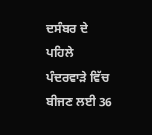ਦਸੰਬਰ ਦੇ ਪਹਿਲੇ ਪੰਦਰਵਾੜੇ ਵਿੱਚ ਬੀਜਣ ਲਈ 36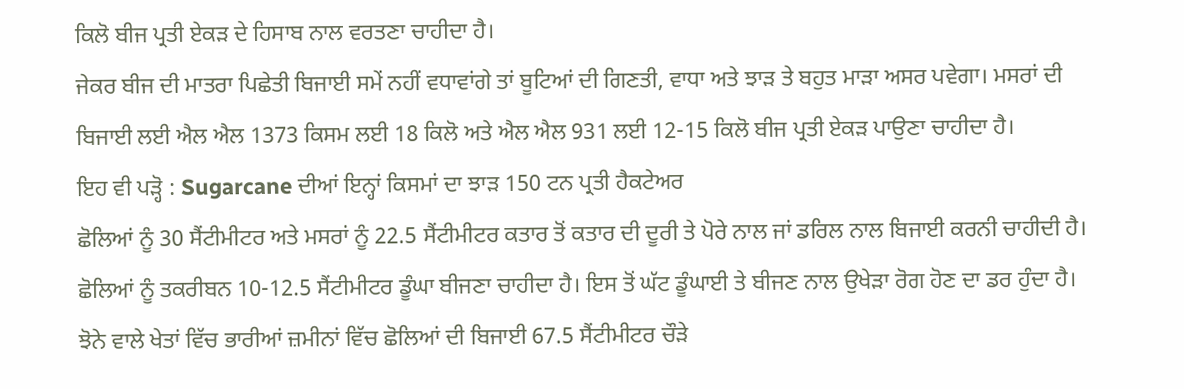ਕਿਲੋ ਬੀਜ ਪ੍ਰਤੀ ਏਕੜ ਦੇ ਹਿਸਾਬ ਨਾਲ ਵਰਤਣਾ ਚਾਹੀਦਾ ਹੈ।
ਜੇਕਰ ਬੀਜ ਦੀ ਮਾਤਰਾ ਪਿਛੇਤੀ ਬਿਜਾਈ ਸਮੇਂ ਨਹੀਂ ਵਧਾਵਾਂਗੇ ਤਾਂ ਬੂਟਿਆਂ ਦੀ ਗਿਣਤੀ, ਵਾਧਾ ਅਤੇ ਝਾੜ ਤੇ ਬਹੁਤ ਮਾੜਾ ਅਸਰ ਪਵੇਗਾ। ਮਸਰਾਂ ਦੀ ਬਿਜਾਈ ਲਈ ਐਲ ਐਲ 1373 ਕਿਸਮ ਲਈ 18 ਕਿਲੋ ਅਤੇ ਐਲ ਐਲ 931 ਲਈ 12-15 ਕਿਲੋ ਬੀਜ ਪ੍ਰਤੀ ਏਕੜ ਪਾਉਣਾ ਚਾਹੀਦਾ ਹੈ।
ਇਹ ਵੀ ਪੜ੍ਹੋ : Sugarcane ਦੀਆਂ ਇਨ੍ਹਾਂ ਕਿਸਮਾਂ ਦਾ ਝਾੜ 150 ਟਨ ਪ੍ਰਤੀ ਹੈਕਟੇਅਰ
ਛੋਲਿਆਂ ਨੂੰ 30 ਸੈਂਟੀਮੀਟਰ ਅਤੇ ਮਸਰਾਂ ਨੂੰ 22.5 ਸੈਂਟੀਮੀਟਰ ਕਤਾਰ ਤੋਂ ਕਤਾਰ ਦੀ ਦੂਰੀ ਤੇ ਪੋਰੇ ਨਾਲ ਜਾਂ ਡਰਿਲ ਨਾਲ ਬਿਜਾਈ ਕਰਨੀ ਚਾਹੀਦੀ ਹੈ। ਛੋਲਿਆਂ ਨੂੰ ਤਕਰੀਬਨ 10-12.5 ਸੈਂਟੀਮੀਟਰ ਡੂੰਘਾ ਬੀਜਣਾ ਚਾਹੀਦਾ ਹੈ। ਇਸ ਤੋਂ ਘੱਟ ਡੂੰਘਾਈ ਤੇ ਬੀਜਣ ਨਾਲ ਉਖੇੜਾ ਰੋਗ ਹੋਣ ਦਾ ਡਰ ਹੁੰਦਾ ਹੈ। ਝੋਨੇ ਵਾਲੇ ਖੇਤਾਂ ਵਿੱਚ ਭਾਰੀਆਂ ਜ਼ਮੀਨਾਂ ਵਿੱਚ ਛੋਲਿਆਂ ਦੀ ਬਿਜਾਈ 67.5 ਸੈਂਟੀਮੀਟਰ ਚੌੜੇ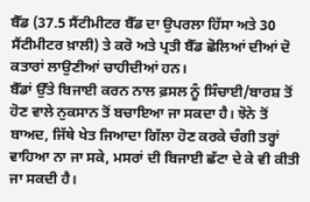ਬੈੱਡ (37.5 ਸੈਂਟੀਮੀਟਰ ਬੈੱਡ ਦਾ ਉਪਰਲਾ ਹਿੱਸਾ ਅਤੇ 30 ਸੈਂਟੀਮੀਟਰ ਖ਼ਾਲੀ) ਤੇ ਕਰੋ ਅਤੇ ਪ੍ਰਤੀ ਬੈੱਡ ਛੋਲਿਆਂ ਦੀਆਂ ਦੋ ਕਤਾਰਾਂ ਲਾਉਣੀਆਂ ਚਾਹੀਦੀਆਂ ਹਨ।
ਬੈੱਡਾਂ ਉੱਤੇ ਬਿਜਾਈ ਕਰਨ ਨਾਲ ਫ਼ਸਲ ਨੂੰ ਸਿੰਚਾਈ/ਬਾਰਸ਼ ਤੋਂ ਹੋਣ ਵਾਲੇ ਨੁਕਸਾਨ ਤੋਂ ਬਚਾਇਆ ਜਾ ਸਕਦਾ ਹੈ। ਝੋਨੇ ਤੋਂ ਬਾਅਦ, ਜਿੱਥੇ ਖੇਤ ਜਿਆਦਾ ਗਿੱਲਾ ਹੋਣ ਕਰਕੇ ਚੰਗੀ ਤਰ੍ਹਾਂ ਵਾਹਿਆ ਨਾ ਜਾ ਸਕੇ, ਮਸਰਾਂ ਦੀ ਬਿਜਾਈ ਛੱਟਾ ਦੇ ਕੇ ਵੀ ਕੀਤੀ ਜਾ ਸਕਦੀ ਹੈ।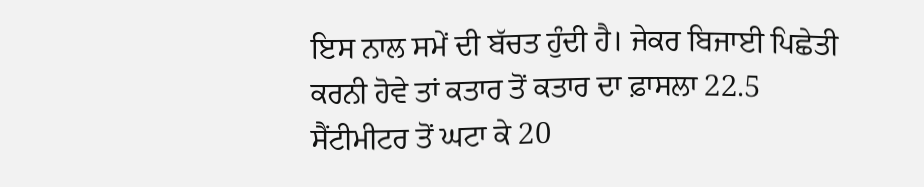ਇਸ ਨਾਲ ਸਮੇਂ ਦੀ ਬੱਚਤ ਹੁੰਦੀ ਹੈ। ਜੇਕਰ ਬਿਜਾਈ ਪਿਛੇਤੀ ਕਰਨੀ ਹੋਵੇ ਤਾਂ ਕਤਾਰ ਤੋਂ ਕਤਾਰ ਦਾ ਫ਼ਾਸਲਾ 22.5 ਸੈਂਟੀਮੀਟਰ ਤੋਂ ਘਟਾ ਕੇ 20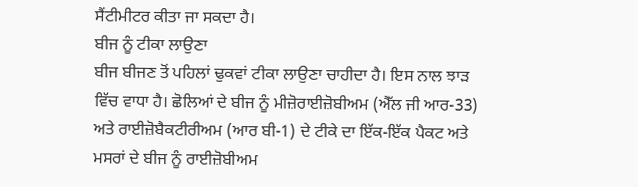ਸੈਂਟੀਮੀਟਰ ਕੀਤਾ ਜਾ ਸਕਦਾ ਹੈ।
ਬੀਜ ਨੂੰ ਟੀਕਾ ਲਾਉਣਾ
ਬੀਜ ਬੀਜਣ ਤੋਂ ਪਹਿਲਾਂ ਢੁਕਵਾਂ ਟੀਕਾ ਲਾਉਣਾ ਚਾਹੀਦਾ ਹੈ। ਇਸ ਨਾਲ ਝਾੜ ਵਿੱਚ ਵਾਧਾ ਹੈ। ਛੋਲਿਆਂ ਦੇ ਬੀਜ ਨੂੰ ਮੀਜ਼ੋਰਾਈਜ਼ੋਬੀਅਮ (ਐੱਲ ਜੀ ਆਰ-33) ਅਤੇ ਰਾਈਜ਼ੋਬੈਕਟੀਰੀਅਮ (ਆਰ ਬੀ-1) ਦੇ ਟੀਕੇ ਦਾ ਇੱਕ-ਇੱਕ ਪੈਕਟ ਅਤੇ ਮਸਰਾਂ ਦੇ ਬੀਜ ਨੂੰ ਰਾਈਜ਼ੋਬੀਅਮ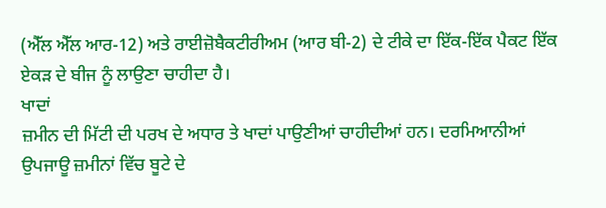(ਐੱਲ ਐੱਲ ਆਰ-12) ਅਤੇ ਰਾਈਜ਼ੋਬੈਕਟੀਰੀਅਮ (ਆਰ ਬੀ-2) ਦੇ ਟੀਕੇ ਦਾ ਇੱਕ-ਇੱਕ ਪੈਕਟ ਇੱਕ ਏਕੜ ਦੇ ਬੀਜ ਨੂੰ ਲਾਉਣਾ ਚਾਹੀਦਾ ਹੈ।
ਖਾਦਾਂ
ਜ਼ਮੀਨ ਦੀ ਮਿੱਟੀ ਦੀ ਪਰਖ ਦੇ ਅਧਾਰ ਤੇ ਖਾਦਾਂ ਪਾਉਣੀਆਂ ਚਾਹੀਦੀਆਂ ਹਨ। ਦਰਮਿਆਨੀਆਂ ਉਪਜਾਊ ਜ਼ਮੀਨਾਂ ਵਿੱਚ ਬੂਟੇ ਦੇ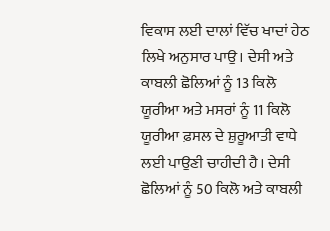ਵਿਕਾਸ ਲਈ ਦਾਲਾਂ ਵਿੱਚ ਖਾਦਾਂ ਹੇਠ ਲਿਖੇ ਅਨੁਸਾਰ ਪਾਉ। ਦੇਸੀ ਅਤੇ ਕਾਬਲੀ ਛੋਲਿਆਂ ਨੂੰ 13 ਕਿਲੋ ਯੂਰੀਆ ਅਤੇ ਮਸਰਾਂ ਨੂੰ 11 ਕਿਲੋ ਯੂਰੀਆ ਫ਼ਸਲ ਦੇ ਸ਼ੁਰੂਆਤੀ ਵਾਧੇ ਲਈ ਪਾਉਣੀ ਚਾਹੀਦੀ ਹੈ। ਦੇਸੀ ਛੋਲਿਆਂ ਨੂੰ 50 ਕਿਲੋ ਅਤੇ ਕਾਬਲੀ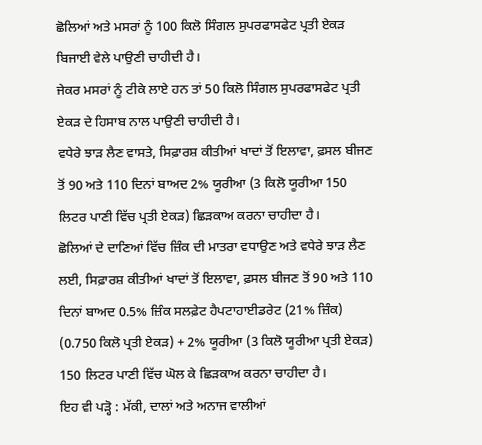ਛੋਲਿਆਂ ਅਤੇ ਮਸਰਾਂ ਨੂੰ 100 ਕਿਲੋ ਸਿੰਗਲ ਸੁਪਰਫਾਸਫੇਟ ਪ੍ਰਤੀ ਏਕੜ ਬਿਜਾਈ ਵੇਲੇ ਪਾਉਣੀ ਚਾਹੀਦੀ ਹੈ।
ਜੇਕਰ ਮਸਰਾਂ ਨੂੰ ਟੀਕੇ ਲਾਏ ਹਨ ਤਾਂ 50 ਕਿਲੋ ਸਿੰਗਲ ਸੁਪਰਫਾਸਫੇਟ ਪ੍ਰਤੀ ਏਕੜ ਦੇ ਹਿਸਾਬ ਨਾਲ ਪਾਉਣੀ ਚਾਹੀਦੀ ਹੈ।
ਵਧੇਰੇ ਝਾੜ ਲੈਣ ਵਾਸਤੇ, ਸਿਫ਼ਾਰਸ਼ ਕੀਤੀਆਂ ਖਾਦਾਂ ਤੋਂ ਇਲਾਵਾ, ਫ਼ਸਲ ਬੀਜਣ ਤੋਂ 90 ਅਤੇ 110 ਦਿਨਾਂ ਬਾਅਦ 2% ਯੂਰੀਆ (3 ਕਿਲੋ ਯੂਰੀਆ 150 ਲਿਟਰ ਪਾਣੀ ਵਿੱਚ ਪ੍ਰਤੀ ਏਕੜ) ਛਿੜਕਾਅ ਕਰਨਾ ਚਾਹੀਦਾ ਹੈ।
ਛੋਲਿਆਂ ਦੇ ਦਾਣਿਆਂ ਵਿੱਚ ਜ਼ਿੰਕ ਦੀ ਮਾਤਰਾ ਵਧਾਉਣ ਅਤੇ ਵਧੇਰੇ ਝਾੜ ਲੈਣ ਲਈ, ਸਿਫ਼ਾਰਸ਼ ਕੀਤੀਆਂ ਖਾਦਾਂ ਤੋਂ ਇਲਾਵਾ, ਫ਼ਸਲ ਬੀਜਣ ਤੋਂ 90 ਅਤੇ 110 ਦਿਨਾਂ ਬਾਅਦ 0.5% ਜ਼ਿੰਕ ਸਲਫ਼ੇਟ ਹੈਪਟਾਹਾਈਡਰੇਟ (21% ਜ਼ਿੰਕ) (0.750 ਕਿਲੋ ਪ੍ਰਤੀ ਏਕੜ) + 2% ਯੂਰੀਆ (3 ਕਿਲੋ ਯੂਰੀਆ ਪ੍ਰਤੀ ਏਕੜ) 150 ਲਿਟਰ ਪਾਣੀ ਵਿੱਚ ਘੋਲ ਕੇ ਛਿੜਕਾਅ ਕਰਨਾ ਚਾਹੀਦਾ ਹੈ।
ਇਹ ਵੀ ਪੜ੍ਹੋ : ਮੱਕੀ, ਦਾਲਾਂ ਅਤੇ ਅਨਾਜ ਵਾਲੀਆਂ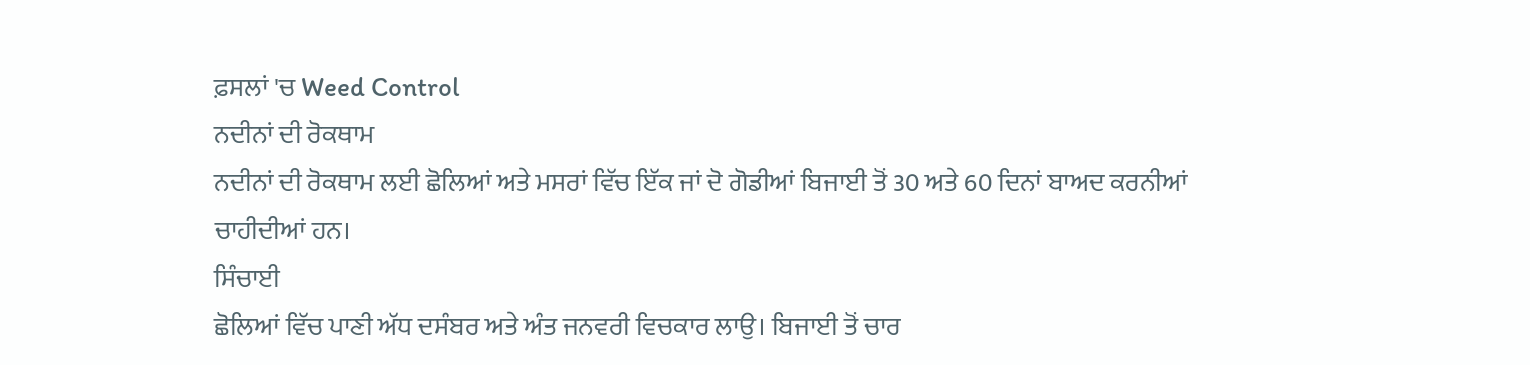ਫ਼ਸਲਾਂ 'ਚ Weed Control
ਨਦੀਨਾਂ ਦੀ ਰੋਕਥਾਮ
ਨਦੀਨਾਂ ਦੀ ਰੋਕਥਾਮ ਲਈ ਛੋਲਿਆਂ ਅਤੇ ਮਸਰਾਂ ਵਿੱਚ ਇੱਕ ਜਾਂ ਦੋ ਗੋਡੀਆਂ ਬਿਜਾਈ ਤੋਂ 30 ਅਤੇ 60 ਦਿਨਾਂ ਬਾਅਦ ਕਰਨੀਆਂ ਚਾਹੀਦੀਆਂ ਹਨ।
ਸਿੰਚਾਈ
ਛੋਲਿਆਂ ਵਿੱਚ ਪਾਣੀ ਅੱਧ ਦਸੰਬਰ ਅਤੇ ਅੰਤ ਜਨਵਰੀ ਵਿਚਕਾਰ ਲਾਉ। ਬਿਜਾਈ ਤੋਂ ਚਾਰ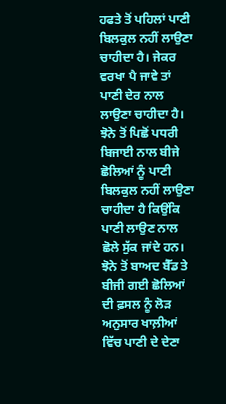ਹਫਤੇ ਤੋਂ ਪਹਿਲਾਂ ਪਾਣੀ ਬਿਲਕੁਲ ਨਹੀਂ ਲਾਉਣਾ ਚਾਹੀਦਾ ਹੈ। ਜੇਕਰ ਵਰਖਾ ਪੈ ਜਾਵੇ ਤਾਂ ਪਾਣੀ ਦੇਰ ਨਾਲ ਲਾਉਣਾ ਚਾਹੀਦਾ ਹੈ। ਝੋਨੇ ਤੋਂ ਪਿਛੋਂ ਪਧਰੀ ਬਿਜਾਈ ਨਾਲ ਬੀਜੇ ਛੋਲਿਆਂ ਨੂੰ ਪਾਣੀ ਬਿਲਕੁਲ ਨਹੀਂ ਲਾਉਣਾ ਚਾਹੀਦਾ ਹੈ ਕਿਉਂਕਿ ਪਾਣੀ ਲਾਉਣ ਨਾਲ ਛੋਲੇ ਸੁੱਕ ਜਾਂਦੇ ਹਨ।
ਝੋਨੇ ਤੋਂ ਬਾਅਦ ਬੈੱਡ ਤੇ ਬੀਜੀ ਗਈ ਛੋਲਿਆਂ ਦੀ ਫ਼ਸਲ ਨੂੰ ਲੋੜ ਅਨੁਸਾਰ ਖਾਲ਼ੀਆਂ ਵਿੱਚ ਪਾਣੀ ਦੇ ਦੇਣਾ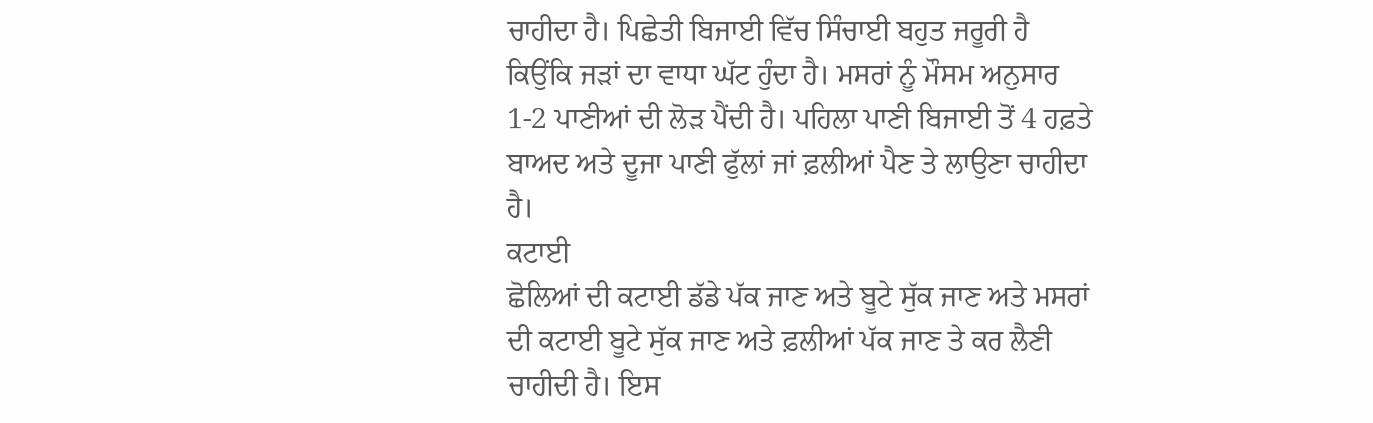ਚਾਹੀਦਾ ਹੈ। ਪਿਛੇਤੀ ਬਿਜਾਈ ਵਿੱਚ ਸਿੰਚਾਈ ਬਹੁਤ ਜਰੂਰੀ ਹੈ ਕਿਉਂਕਿ ਜੜਾਂ ਦਾ ਵਾਧਾ ਘੱਟ ਹੁੰਦਾ ਹੈ। ਮਸਰਾਂ ਨੂੰ ਮੌਸਮ ਅਨੁਸਾਰ 1-2 ਪਾਣੀਆਂ ਦੀ ਲੋੜ ਪੈਂਦੀ ਹੈ। ਪਹਿਲਾ ਪਾਣੀ ਬਿਜਾਈ ਤੋਂ 4 ਹਫ਼ਤੇ ਬਾਅਦ ਅਤੇ ਦੂਜਾ ਪਾਣੀ ਫੁੱਲਾਂ ਜਾਂ ਫ਼ਲੀਆਂ ਪੈਣ ਤੇ ਲਾਉਣਾ ਚਾਹੀਦਾ ਹੈ।
ਕਟਾਈ
ਛੋਲਿਆਂ ਦੀ ਕਟਾਈ ਡੱਡੇ ਪੱਕ ਜਾਣ ਅਤੇ ਬੂਟੇ ਸੁੱਕ ਜਾਣ ਅਤੇ ਮਸਰਾਂ ਦੀ ਕਟਾਈ ਬੂਟੇ ਸੁੱਕ ਜਾਣ ਅਤੇ ਫ਼ਲੀਆਂ ਪੱਕ ਜਾਣ ਤੇ ਕਰ ਲੈਣੀ ਚਾਹੀਦੀ ਹੈ। ਇਸ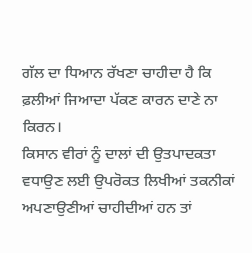ਗੱਲ ਦਾ ਧਿਆਨ ਰੱਖਣਾ ਚਾਹੀਦਾ ਹੈ ਕਿ ਫ਼ਲੀਆਂ ਜਿਆਦਾ ਪੱਕਣ ਕਾਰਨ ਦਾਣੇ ਨਾ ਕਿਰਨ।
ਕਿਸਾਨ ਵੀਰਾਂ ਨੂੰ ਦਾਲਾਂ ਦੀ ਉਤਪਾਦਕਤਾ ਵਧਾਉਣ ਲਈ ਉਪਰੋਕਤ ਲਿਖੀਆਂ ਤਕਨੀਕਾਂ ਅਪਣਾਉਣੀਆਂ ਚਾਹੀਦੀਆਂ ਹਨ ਤਾਂ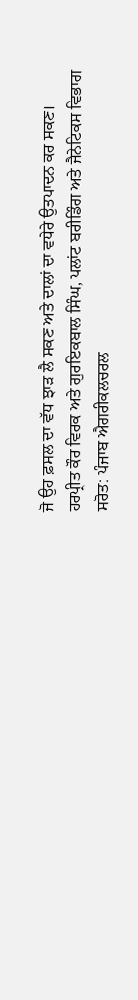ਜੋ ਉਹ ਫ਼ਸਲ ਦਾ ਵੱਧ ਝਾੜ ਲੈ ਸਕਣ ਅਤੇ ਦਾਲਾਂ ਦਾ ਵਧੇਰੇ ਉਤਪਾਦਨ ਕਰ ਸਕਣ।
ਹਰਪ੍ਰੀਤ ਕੌਰ ਵਿਰਕ ਅਤੇ ਗੁਰਇਕਬਾਲ ਸਿੰਘ, ਪਲਾਂਟ ਬਰੀਡਿੰਗ ਅਤੇ ਜੈਨੇਟਿਕਸ ਵਿਭਾਗ
ਸਰੋਤ: ਪੰਜਾਬ ਐਗਰੀਕਲਚਰਲ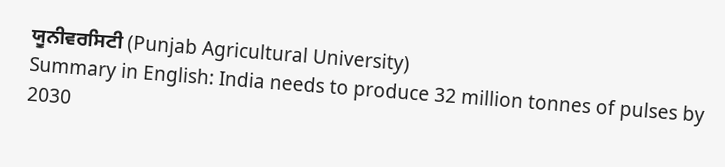ਯੂਨੀਵਰਸਿਟੀ (Punjab Agricultural University)
Summary in English: India needs to produce 32 million tonnes of pulses by 2030